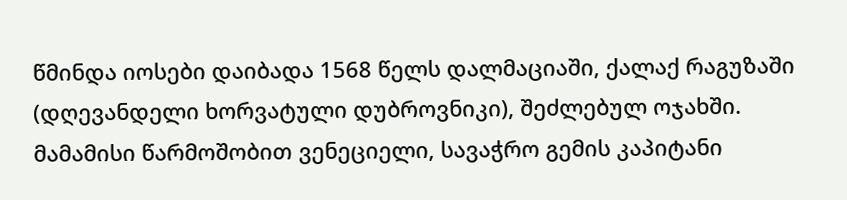წმინდა იოსები დაიბადა 1568 წელს დალმაციაში, ქალაქ რაგუზაში (დღევანდელი ხორვატული დუბროვნიკი), შეძლებულ ოჯახში.
მამამისი წარმოშობით ვენეციელი, სავაჭრო გემის კაპიტანი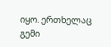იყო. ერთხელაც გემი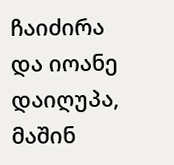ჩაიძირა და იოანე დაიღუპა, მაშინ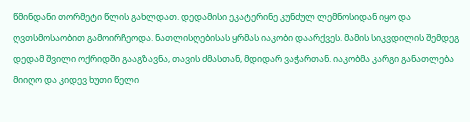წმინდანი თორმეტი წლის გახლდათ. დედამისი ეკატერინე კუნძულ ლემნოსიდან იყო და ღვთსმოსაობით გამოირჩეოდა. ნათლისღებისას ყრმას იაკობი დაარქვეს. მამის სიკვდილის შემდეგ დედამ შვილი ოქრიდში გააგზავნა, თავის ძმასთან, მდიდარ ვაჭართან. იაკობმა კარგი განათლება მიიღო და კიდევ ხუთი წელი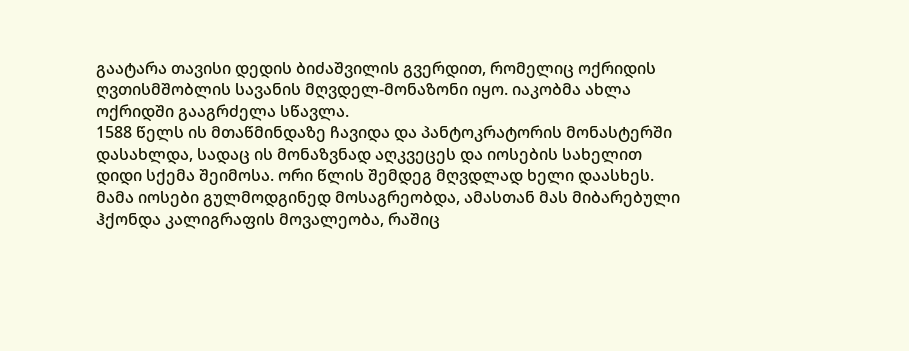გაატარა თავისი დედის ბიძაშვილის გვერდით, რომელიც ოქრიდის ღვთისმშობლის სავანის მღვდელ-მონაზონი იყო. იაკობმა ახლა ოქრიდში გააგრძელა სწავლა.
1588 წელს ის მთაწმინდაზე ჩავიდა და პანტოკრატორის მონასტერში დასახლდა, სადაც ის მონაზვნად აღკვეცეს და იოსების სახელით დიდი სქემა შეიმოსა. ორი წლის შემდეგ მღვდლად ხელი დაასხეს. მამა იოსები გულმოდგინედ მოსაგრეობდა, ამასთან მას მიბარებული ჰქონდა კალიგრაფის მოვალეობა, რაშიც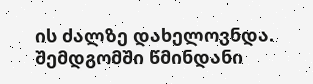ის ძალზე დახელოვნდა. შემდგომში წმინდანი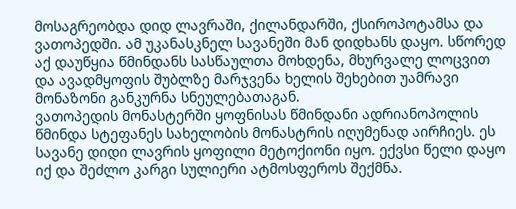მოსაგრეობდა დიდ ლავრაში, ქილანდარში, ქსიროპოტამსა და ვათოპედში. ამ უკანასკნელ სავანეში მან დიდხანს დაყო. სწორედ აქ დაუწყია წმინდანს სასწაულთა მოხდენა, მხურვალე ლოცვით და ავადმყოფის შუბლზე მარჯვენა ხელის შეხებით უამრავი მონაზონი განკურნა სნეულებათაგან.
ვათოპედის მონასტერში ყოფნისას წმინდანი ადრიანოპოლის წმინდა სტეფანეს სახელობის მონასტრის იღუმენად აირჩიეს. ეს სავანე დიდი ლავრის ყოფილი მეტოქიონი იყო. ექვსი წელი დაყო იქ და შეძლო კარგი სულიერი ატმოსფეროს შექმნა.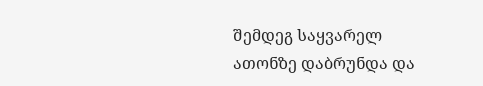შემდეგ საყვარელ ათონზე დაბრუნდა და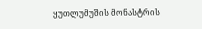ყუთლუმუშის მონასტრის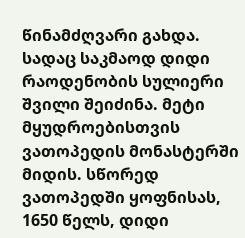წინამძღვარი გახდა. სადაც საკმაოდ დიდი რაოდენობის სულიერი შვილი შეიძინა. მეტი მყუდროებისთვის ვათოპედის მონასტერში მიდის. სწორედ ვათოპედში ყოფნისას, 1650 წელს, დიდი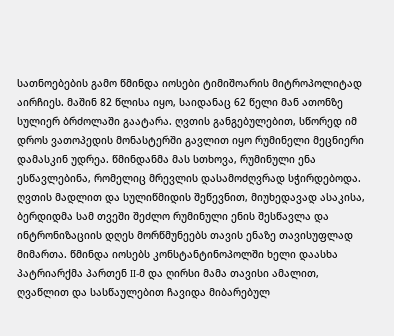სათნოებების გამო წმინდა იოსები ტიმიშოარის მიტროპოლიტად აირჩიეს. მაშინ 82 წლისა იყო, საიდანაც 62 წელი მან ათონზე სულიერ ბრძოლაში გაატარა. ღვთის განგებულებით, სწორედ იმ დროს ვათოპედის მონასტერში გავლით იყო რუმინელი მეცნიერი დამასკინ უდრეა. წმინდანმა მას სთხოვა, რუმინული ენა ესწავლებინა, რომელიც მრევლის დასამოძღვრად სჭირდებოდა. ღვთის მადლით და სულიწმიდის შეწევნით, მიუხედავად ასაკისა, ბერდიდმა სამ თვეში შეძლო რუმინული ენის შესწავლა და ინტრონიზაციის დღეს მორწმუნეებს თავის ენაზე თავისუფლად მიმართა. წმინდა იოსებს კონსტანტინოპოლში ხელი დაასხა პატრიარქმა პართენ II-მ და ღირსი მამა თავისი ამალით, ღვაწლით და სასწაულებით ჩავიდა მიბარებულ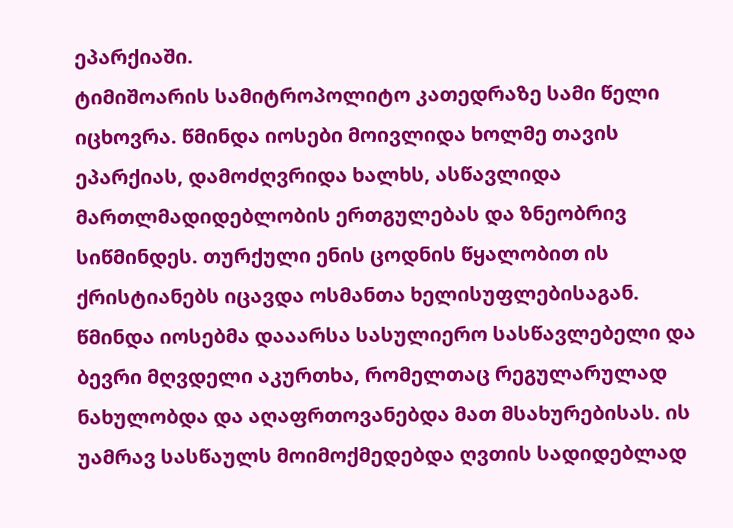ეპარქიაში.
ტიმიშოარის სამიტროპოლიტო კათედრაზე სამი წელი იცხოვრა. წმინდა იოსები მოივლიდა ხოლმე თავის ეპარქიას, დამოძღვრიდა ხალხს, ასწავლიდა მართლმადიდებლობის ერთგულებას და ზნეობრივ სიწმინდეს. თურქული ენის ცოდნის წყალობით ის ქრისტიანებს იცავდა ოსმანთა ხელისუფლებისაგან. წმინდა იოსებმა დააარსა სასულიერო სასწავლებელი და ბევრი მღვდელი აკურთხა, რომელთაც რეგულარულად ნახულობდა და აღაფრთოვანებდა მათ მსახურებისას. ის უამრავ სასწაულს მოიმოქმედებდა ღვთის სადიდებლად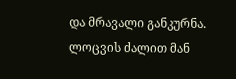და მრავალი განკურნა. ლოცვის ძალით მან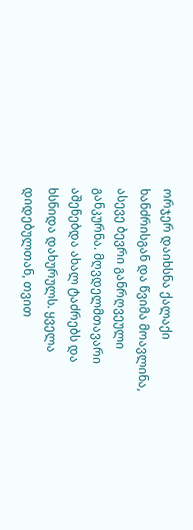ორჯერ დაიხსნა ქალაქი ხანძრისგან და წვიმა მოავლინა, ასევე ბევრი განრღვეული განკურნა. მღვდელმთავარი აშენებდა ახალ ტაძრებს და ხსნიდა დახურულს. ყველა დიდებულთან, თვით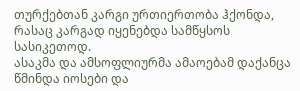თურქებთან კარგი ურთიერთობა ჰქონდა, რასაც კარგად იყენებდა სამწყსოს სასიკეთოდ.
ასაკმა და ამსოფლიურმა ამაოებამ დაქანცა წმინდა იოსები და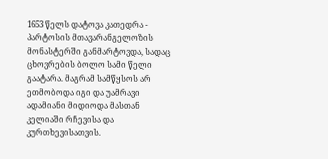1653 წელს დატოვა კათედრა - პარტოსის მთავარანგელოზის მონასტერში განმარტოვდა, სადაც ცხოვრების ბოლო სამი წელი გაატარა. მაგრამ სამწყსოს არ ეთმობოდა იგი და უამრავი ადამიანი მიდიოდა მასთან კელიაში რჩევისა და კურთხევისათვის.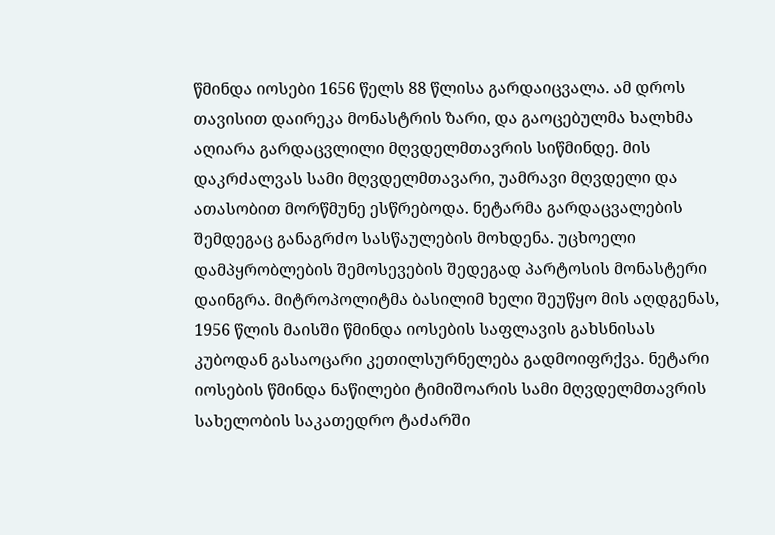წმინდა იოსები 1656 წელს 88 წლისა გარდაიცვალა. ამ დროს თავისით დაირეკა მონასტრის ზარი, და გაოცებულმა ხალხმა აღიარა გარდაცვლილი მღვდელმთავრის სიწმინდე. მის დაკრძალვას სამი მღვდელმთავარი, უამრავი მღვდელი და ათასობით მორწმუნე ესწრებოდა. ნეტარმა გარდაცვალების შემდეგაც განაგრძო სასწაულების მოხდენა. უცხოელი დამპყრობლების შემოსევების შედეგად პარტოსის მონასტერი დაინგრა. მიტროპოლიტმა ბასილიმ ხელი შეუწყო მის აღდგენას, 1956 წლის მაისში წმინდა იოსების საფლავის გახსნისას კუბოდან გასაოცარი კეთილსურნელება გადმოიფრქვა. ნეტარი იოსების წმინდა ნაწილები ტიმიშოარის სამი მღვდელმთავრის სახელობის საკათედრო ტაძარში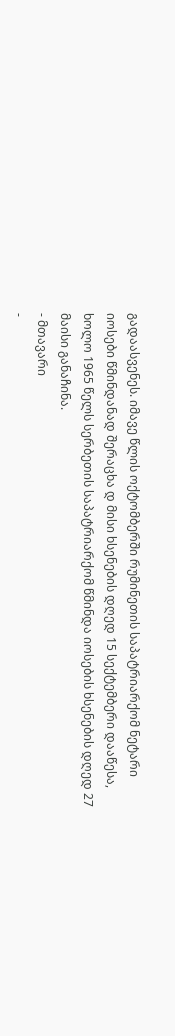გადაასვენეს. იმავე წლის ოქტომბერში რუმინეთის საპატრიარქომ ნეტარი იოსები წმინდანად შერაცხა დ მისი ხსენების დღედ 15 სექტემბერი დააწესა, ხოლო 1965 წელს სერბეთის საპატრიარქომ წმინდა იოსების ხსენების დღედ 27 მაისი განაჩინა.
- მთავარი
-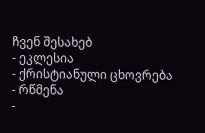ჩვენ შესახებ
- ეკლესია
- ქრისტიანული ცხოვრება
- რწმენა
-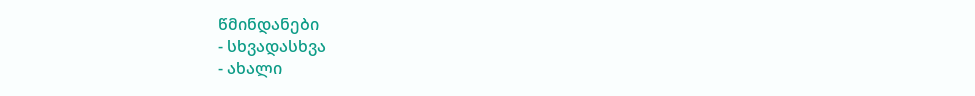წმინდანები
- სხვადასხვა
- ახალი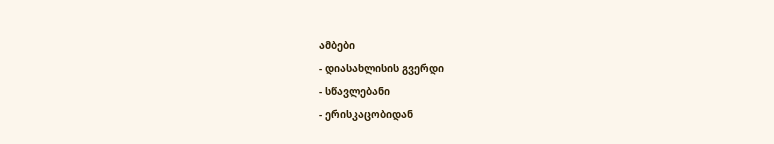ამბები
- დიასახლისის გვერდი
- სწავლებანი
- ერისკაცობიდან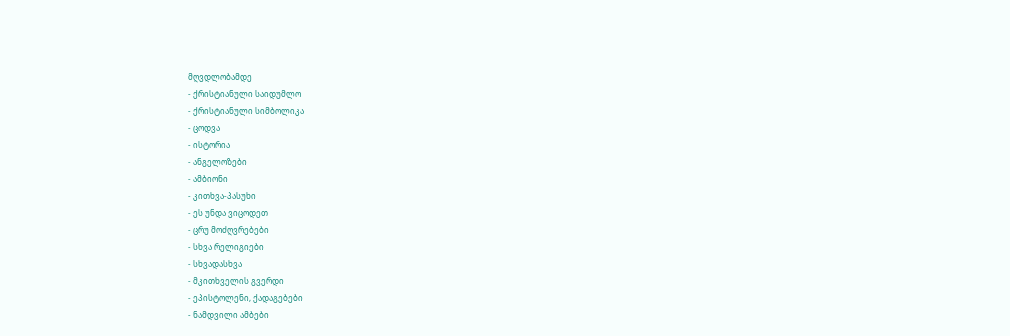მღვდლობამდე
- ქრისტიანული საიდუმლო
- ქრისტიანული სიმბოლიკა
- ცოდვა
- ისტორია
- ანგელოზები
- ამბიონი
- კითხვა-პასუხი
- ეს უნდა ვიცოდეთ
- ცრუ მოძღვრებები
- სხვა რელიგიები
- სხვადასხვა
- მკითხველის გვერდი
- ეპისტოლენი, ქადაგებები
- ნამდვილი ამბები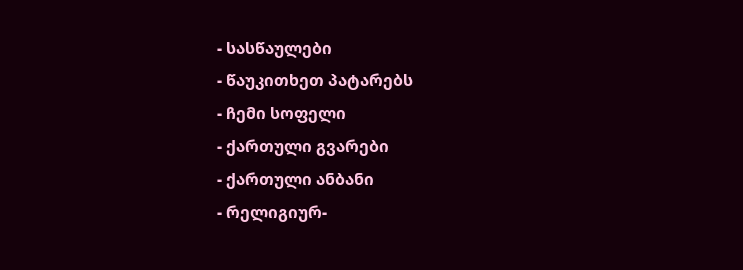- სასწაულები
- წაუკითხეთ პატარებს
- ჩემი სოფელი
- ქართული გვარები
- ქართული ანბანი
- რელიგიურ-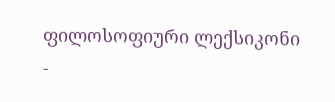ფილოსოფიური ლექსიკონი
-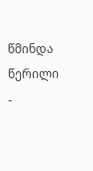წმინდა წერილი
-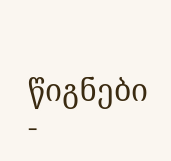წიგნები
-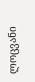ლოცვანი